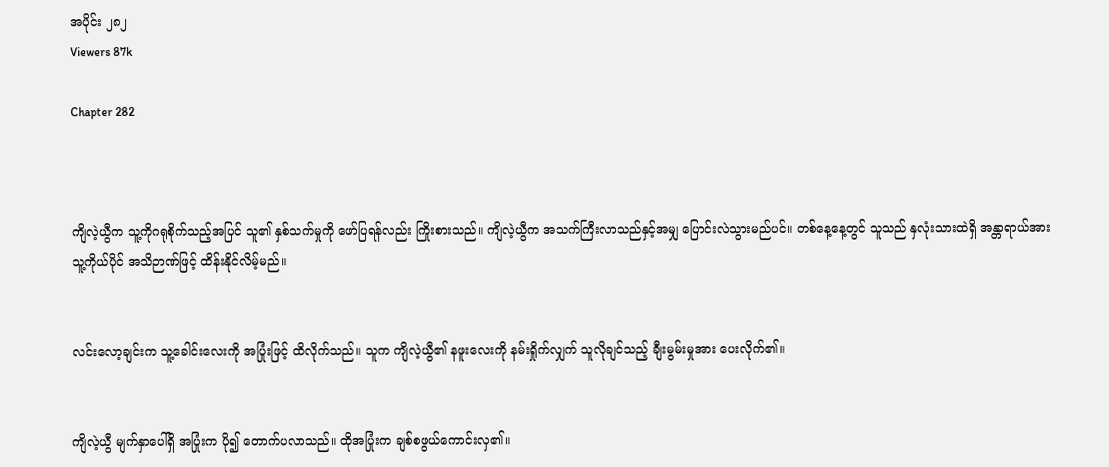အပိုင်း ၂၈၂
Viewers 87k

Chapter 282



ကျိလဲ့ယွီက သူ့ကိုဂရုစိုက်သည့်အပြင် သူ၏ နှစ်သက်မှုကို ဖော်ပြရန်လည်း ကြိုးစားသည်။ ကျိလဲ့ယွီက အသက်ကြီးလာသည်နှင့်အမျှ ပြောင်းလဲသွားမည်ပင်။ တစ်နေ့နေ့တွင် သူသည် နှလုံးသားထဲရှိ အန္တာရာယ်အား သူ့ကိုယ်ပိုင် အသိဉာဏ်ဖြင့် ထိန်းနိုင်လိမ့်မည်။


လင်းလော့ချင်းက သူ့ခေါင်းလေးကို အပြုံးဖြင့် ထိလိုက်သည်။ သူက ကျိလဲ့ယွီ၏ နဖူးလေးကို နမ်းရှိုက်လျှက် သူလိုချင်သည့် ချီးမွမ်းမှုအား ပေးလိုက်၏။


ကျိလဲ့ယွီ မျက်နှာပေါ်ရှိ အပြုံးက ပို၍ တောက်ပလာသည်။ ထိုအပြုံးက ချစ်စဖွယ်ကောင်းလှ၏။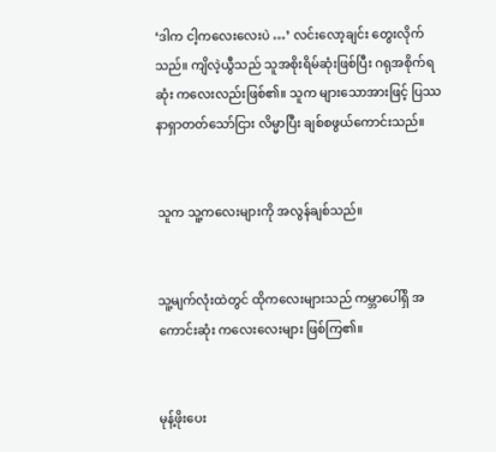‘ဒါက ငါ့ကလေးလေးပဲ …’ လင်းလော့ချင်း တွေးလိုက်သည်။ ကျိလဲ့ယွီသည် သူအစိုးရိမ်ဆုံးဖြစ်ပြီး ဂရုအစိုက်ရဆုံး ကလေးလည်းဖြစ်၏။ သူက များသောအားဖြင့် ပြဿနာရှာတတ်သော်ငြား လိမ္မာပြီး ချစ်စဖွယ်ကောင်းသည်။


သူက သူ့ကလေးများကို အလွန်ချစ်သည်။


သူ့မျက်လုံးထဲတွင် ထိုကလေးများသည် ကမ္ဘာပေါ်ရှိ အကောင်းဆုံး ကလေးလေးများ ဖြစ်ကြ၏။


မုန့်ဖိုးပေး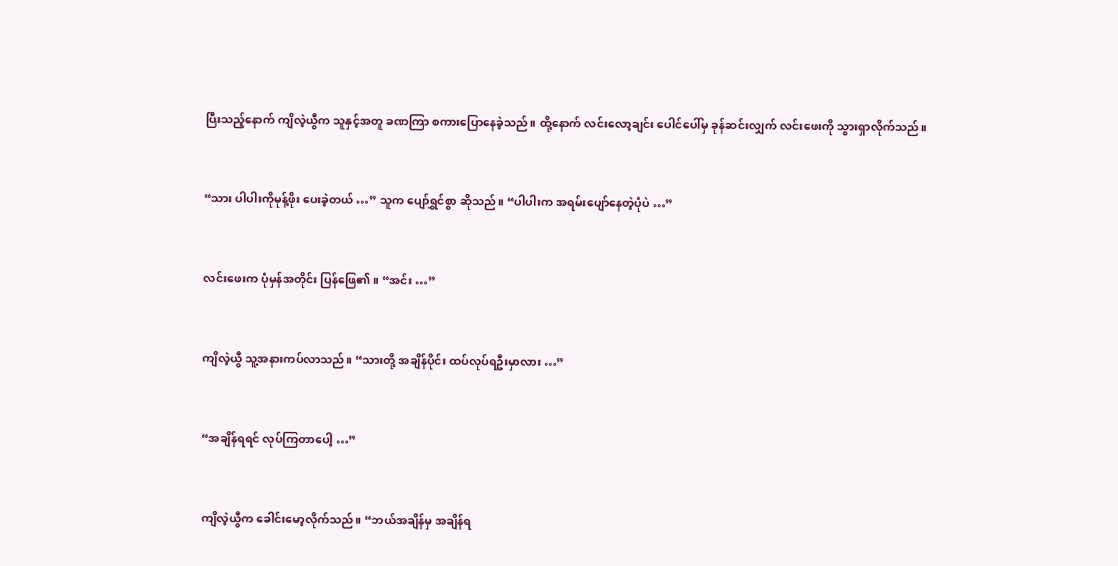ပြီးသည့်နောက် ကျိလဲ့ယွီက သူနှင့်အတူ ခဏကြာ စကားပြောနေခဲ့သည်။ ထို့နောက် လင်းလော့ချင်း ပေါင်ပေါ်မှ ခုန်ဆင်းလျှက် လင်းဖေးကို သွားရှာလိုက်သည်။


“သား ပါပါးကိုမုန့်ဖိုး ပေးခဲ့တယ် …” သူက ပျော်ရွှင်စွာ ဆိုသည်။ “ပါပါးက အရမ်းပျော်နေတဲ့ပုံပဲ …”


လင်းဖေးက ပုံမှန်အတိုင်း ပြန်ဖြေ၏။ “အင်း …”


ကျိလဲ့ယွီ သူ့အနားကပ်လာသည်။ “သားတို့ အချိန်ပိုင်း ထပ်လုပ်ရဦးမှာလား …”


“အချိန်ရရင် လုပ်ကြတာပေါ့ …”


ကျိလဲ့ယွီက ခေါင်းမော့လိုက်သည်။ “ဘယ်အချိန်မှ အချိန်ရ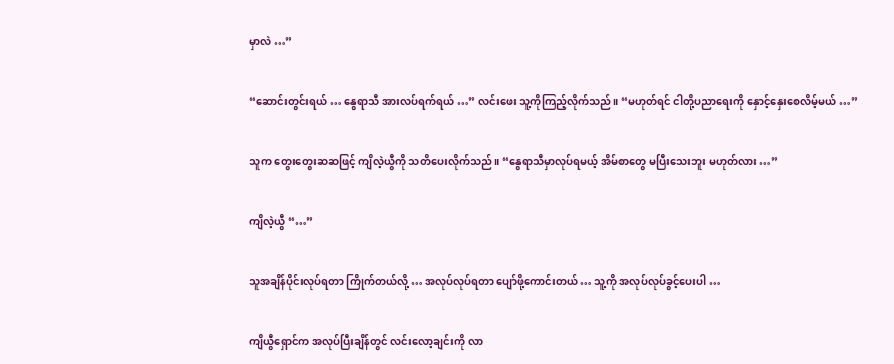မှာလဲ …”


“ဆောင်းတွင်းရယ် … နွေရာသီ အားလပ်ရက်ရယ် …” လင်းဖေး သူ့ကိုကြည့်လိုက်သည်။ “မဟုတ်ရင် ငါတို့ပညာရေးကို နှောင့်နှေးစေလိမ့်မယ် …”


သူက တွေးတွေးဆဆဖြင့် ကျိလဲ့ယွီကို သတိပေးလိုက်သည်။ “နွေရာသီမှာလုပ်ရမယ့် အိမ်စာတွေ မပြီးသေးဘူး မဟုတ်လား …”


ကျိလဲ့ယွီ “…”


သူအချိန်ပိုင်းလုပ်ရတာ ကြိုက်တယ်လို့ … အလုပ်လုပ်ရတာ ပျော်ဖို့ကောင်းတယ် … သူ့ကို အလုပ်လုပ်ခွင့်ပေးပါ …


ကျိယွီရှောင်က အလုပ်ပြီးချိန်တွင် လင်းလော့ချင်းကို လာ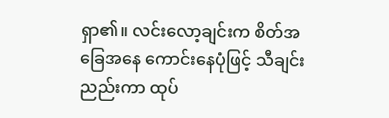ရှာ၏။ လင်းလော့ချင်းက စိတ်အခြေအနေ ကောင်းနေပုံဖြင့် သီချင်းညည်းကာ ထုပ်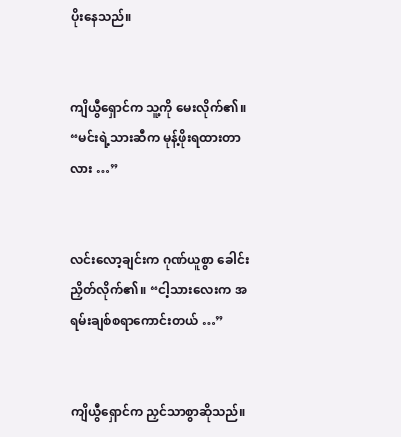ပိုးနေသည်။


ကျိယွီရှောင်က သူ့ကို မေးလိုက်၏။ “မင်းရဲ့သားဆီက မုန့်ဖိုးရထားတာလား …”


လင်းလော့ချင်းက ဂုဏ်ယူစွာ ခေါင်းညှိတ်လိုက်၏။ “ငါ့သားလေးက အရမ်းချစ်စရာကောင်းတယ် …”


ကျိယွီရှောင်က ညှင်သာစွာဆိုသည်။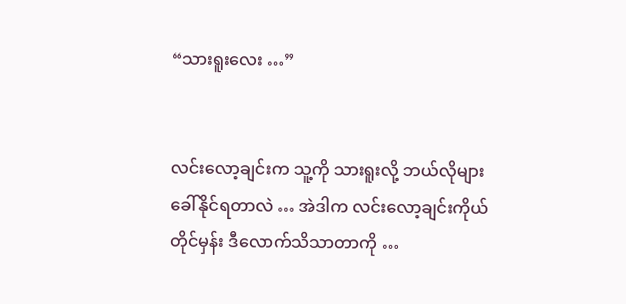“သားရူးလေး …”


လင်းလော့ချင်းက သူ့ကို သားရူးလို့ ဘယ်လိုများခေါ်နိုင်ရတာလဲ … အဲဒါက လင်းလော့ချင်းကိုယ်တိုင်မှန်း ဒီလောက်သိသာတာကို …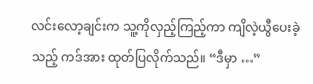လင်းလော့ချင်းက သူ့ကိုလှည့်ကြည့်ကာ ကျိလဲ့ယွီပေးခဲ့သည့် ကဒ်အား ထုတ်ပြလိုက်သည်။ “ဒီမှာ …”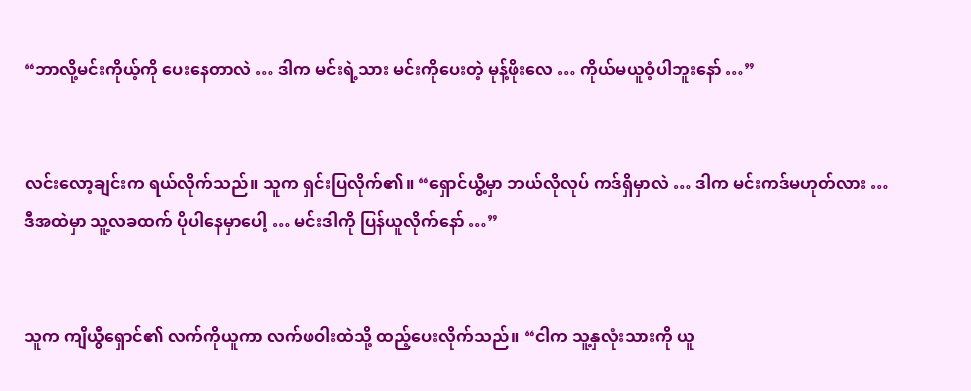“ဘာလို့မင်းကိုယ့်ကို ပေးနေတာလဲ … ဒါက မင်းရဲ့သား မင်းကိုပေးတဲ့ မုန့်ဖိုးလေ … ကိုယ်မယူဝံ့ပါဘူးနော် …”


လင်းလော့ချင်းက ရယ်လိုက်သည်။ သူက ရှင်းပြလိုက်၏။ “ရှောင်ယွီ့မှာ ဘယ်လိုလုပ် ကဒ်ရှိမှာလဲ … ဒါက မင်းကဒ်မဟုတ်လား … ဒီအထဲမှာ သူ့လခထက် ပိုပါနေမှာပေါ့ … မင်းဒါကို ပြန်ယူလိုက်နော် …”


သူက ကျိယွီရှောင်၏ လက်ကိုယူကာ လက်ဖဝါးထဲသို့ ထည့်ပေးလိုက်သည်။ “ငါက သူ့နှလုံးသားကို ယူ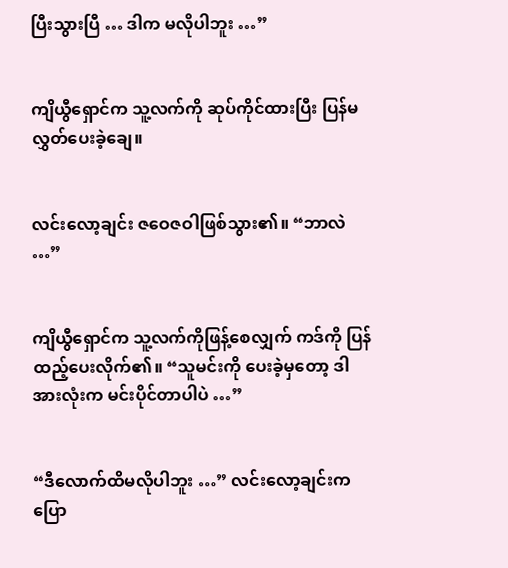ပြီးသွားပြီ … ဒါက မလိုပါဘူး …”


ကျိယွီရှောင်က သူ့လက်ကို ဆုပ်ကိုင်ထားပြီး ပြန်မလွှတ်ပေးခဲ့ချေ။


လင်းလော့ချင်း ဇဝေဇဝါဖြစ်သွား၏။ “ဘာလဲ …”


ကျိယွီရှောင်က သူ့လက်ကိုဖြန့်စေလျှက် ကဒ်ကို ပြန်ထည့်ပေးလိုက်၏။ “သူမင်းကို ပေးခဲ့မှတော့ ဒါအားလုံးက မင်းပိုင်တာပါပဲ …”


“ဒီလောက်ထိမလိုပါဘူး …” လင်းလော့ချင်းက ပြော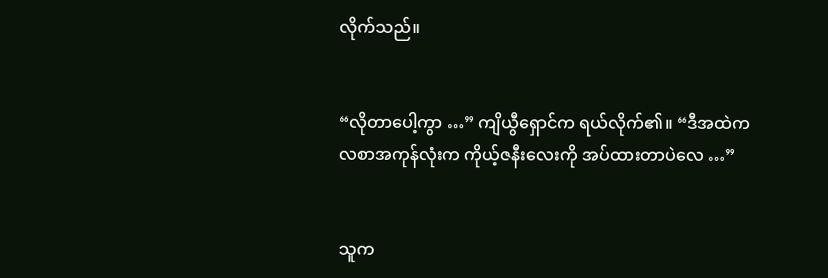လိုက်သည်။


“လိုတာပေါ့ကွာ …” ကျိယွီရှောင်က ရယ်လိုက်၏။ “ဒီအထဲက လစာအကုန်လုံးက ကိုယ့်ဇနီးလေးကို အပ်ထားတာပဲလေ …”


သူက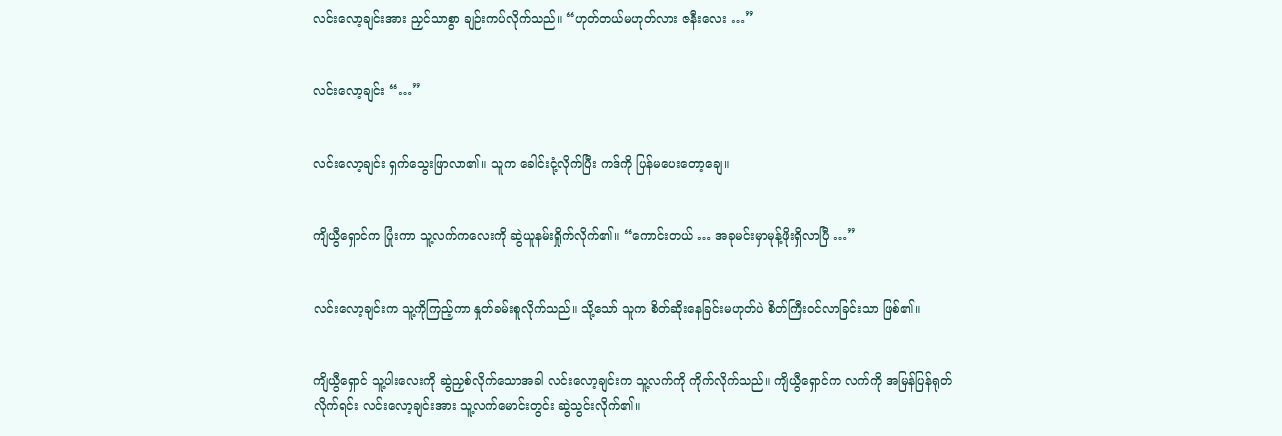လင်းလော့ချင်းအား ညှင်သာစွာ ချဉ်းကပ်လိုက်သည်။ “ဟုတ်တယ်မဟုတ်လား ဇနီးလေး …”


လင်းလော့ချင်း “…”


လင်းလော့ချင်း ရှက်သွေးဖြာလာ၏။ သူက ခေါင်းငုံ့လိုက်ပြီး ကဒ်ကို ပြန်မပေးတော့ချေ။


ကျိယွီရှောင်က ပြုံးကာ သူ့လက်ကလေးကို ဆွဲယူနမ်းရှိုက်လိုက်၏။ “ကောင်းတယ် … အခုမင်းမှာမုန့်ဖိုးရှိလာပြီ …”


လင်းလော့ချင်းက သူ့ကိုကြည့်ကာ နှုတ်ခမ်းစူလိုက်သည်။ သို့သော် သူက စိတ်ဆိုးနေခြင်းမဟုတ်ပဲ စိတ်ကြီးဝင်လာခြင်းသာ ဖြစ်၏။


ကျိယွီရှောင် သူ့ပါးလေးကို ဆွဲညှစ်လိုက်သောအခါ လင်းလော့ချင်းက သူ့လက်ကို ကိုက်လိုက်သည်။ ကျိယွီရှောင်က လက်ကို အမြန်ပြန်ရုတ်လိုက်ရင်း လင်းလော့ချင်းအား သူ့လက်မောင်းတွင်း ဆွဲသွင်းလိုက်၏။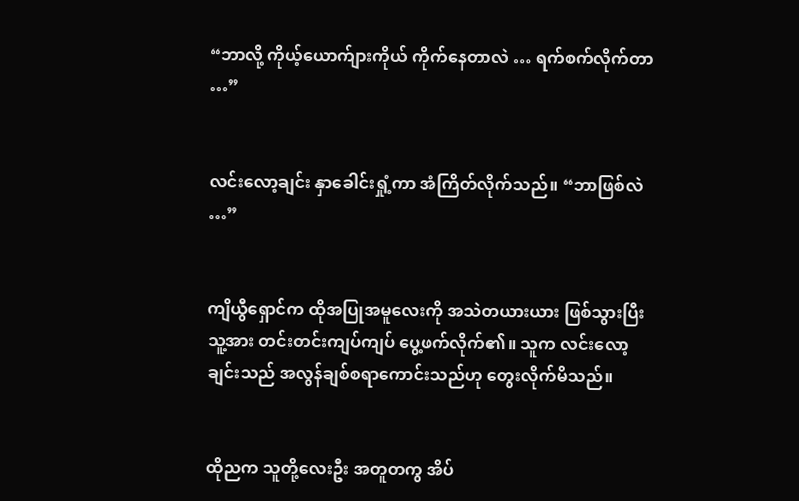“ဘာလို့ ကိုယ့်ယောက်ျားကိုယ် ကိုက်နေတာလဲ … ရက်စက်လိုက်တာ …”


လင်းလော့ချင်း နှာခေါင်းရှုံ့ကာ အံကြိတ်လိုက်သည်။ “ဘာဖြစ်လဲ …”


ကျိယွီရှောင်က ထိုအပြုအမူလေးကို အသဲတယားယား ဖြစ်သွားပြီး သူ့အား တင်းတင်းကျပ်ကျပ် ပွေ့ဖက်လိုက်၏။ သူက လင်းလော့ချင်းသည် အလွန်ချစ်စရာကောင်းသည်ဟု တွေးလိုက်မိသည်။


ထိုညက သူတို့လေးဦး အတူတကွ အိပ်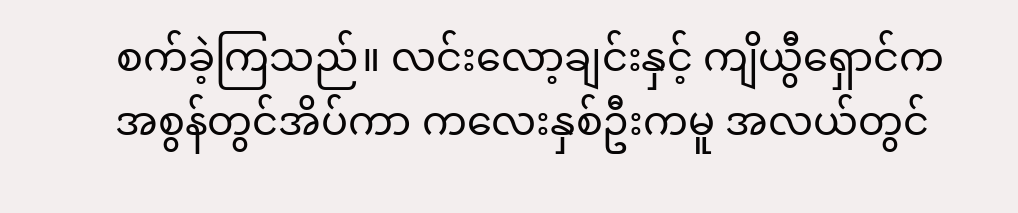စက်ခဲ့ကြသည်။ လင်းလော့ချင်းနှင့် ကျိယွီရှောင်က အစွန်တွင်အိပ်ကာ ကလေးနှစ်ဦးကမူ အလယ်တွင်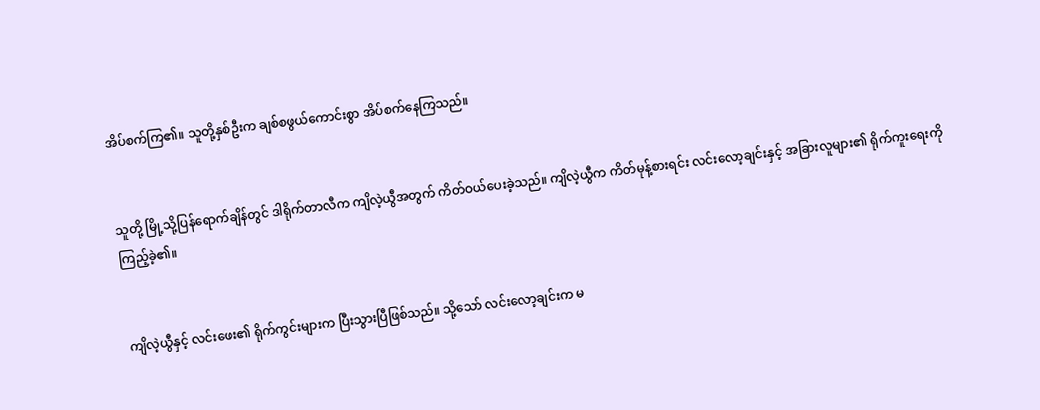အိပ်စက်ကြ၏။ သူတို့နှစ်ဦးက ချစ်စဖွယ်ကောင်းစွာ အိပ်စက်နေကြသည်။


သူတို့ မြို့သို့ပြန်ရောက်ချိန်တွင် ဒါရိုက်တာလီက ကျိလဲ့ယွီအတွက် ကိတ်ဝယ်ပေးခဲ့သည်။ ကျိလဲ့ယွီက ကိတ်မုန့်စားရင်း လင်းလော့ချင်းနှင့် အခြားလူများ၏ ရိုက်ကူးရေးကို ကြည့်ခဲ့၏။


ကျိလဲ့ယွီနှင့် လင်းဖေး၏ ရိုက်ကွင်းများက ပြီးသွားပြီဖြစ်သည်။ သို့သော် လင်းလော့ချင်းက မ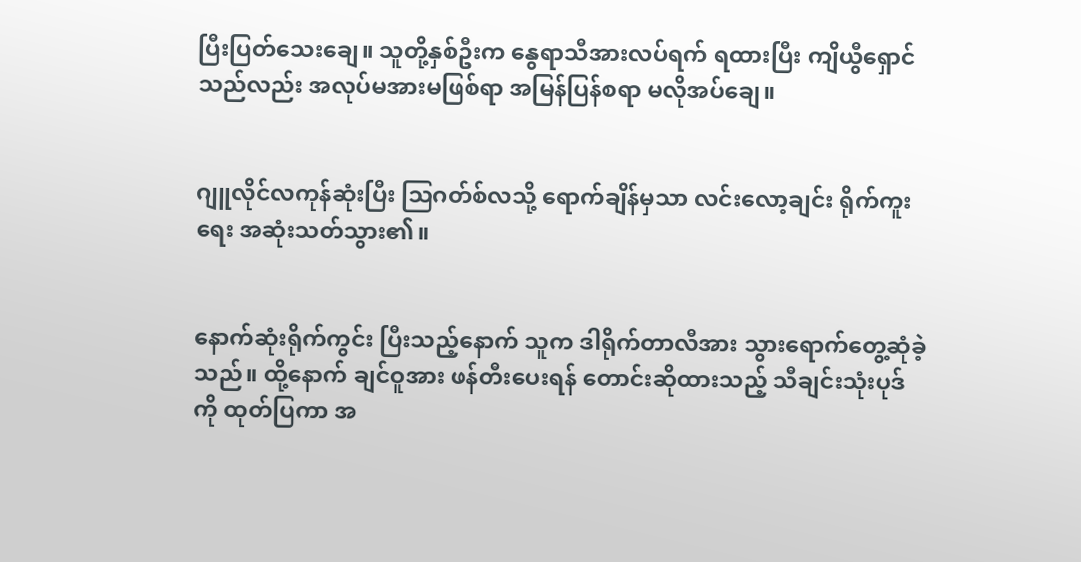ပြီးပြတ်သေးချေ။ သူတို့နှစ်ဦးက နွေရာသီအားလပ်ရက် ရထားပြီး ကျိယွီရှောင်သည်လည်း အလုပ်မအားမဖြစ်ရာ အမြန်ပြန်စရာ မလိုအပ်ချေ။


ဂျူလိုင်လကုန်ဆုံးပြီး ဩဂတ်စ်လသို့ ရောက်ချိန်မှသာ လင်းလော့ချင်း ရိုက်ကူးရေး အဆုံးသတ်သွား၏။


နောက်ဆုံးရိုက်ကွင်း ပြီးသည့်နောက် သူက ဒါရိုက်တာလီအား သွားရောက်တွေ့ဆုံခဲ့သည်။ ထို့နောက် ချင်ဝူအား ဖန်တီးပေးရန် တောင်းဆိုထားသည့် သီချင်းသုံးပုဒ်ကို ထုတ်ပြကာ အ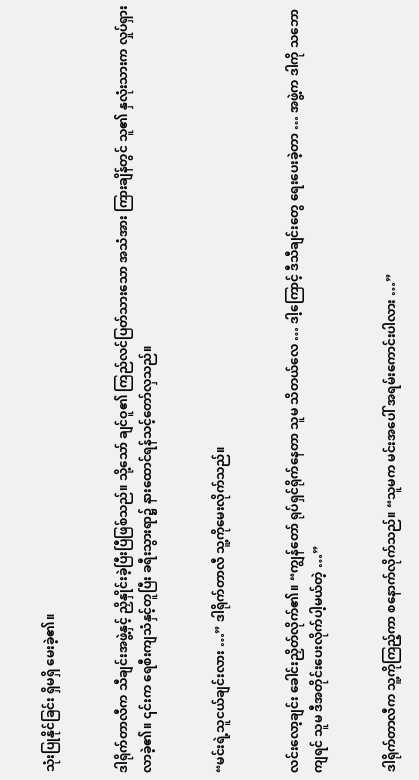သုံးပြုနိုင်ခြင်း ရှိမရှိ မေးခဲ့၏။


ဒါရိုက်တာလီက သီချင်းအဖွဲ့နှင့် ညှိနှိုင်းခဲ့ပြီးပြီဖြစ်သည်။ သို့သော် ချင်ဝူ၏ ကြည်လင်ပြတ်သားသော အသံအား ကြားချိန်တွင် သူ၏ နှလုံးသားက လှုပ်ရှားလာခဲ့၏။ ၎င်းက ရေစီးကျသံနှင့်တူပြီး ခရီးသွားရာ၌ နားထောင်ရန်သင့်တော်လှသည်။


“မင်းရဲ့သူငယ်ချင်းလား …” ဒါရိုက်တာလီ သူ့ကိုမေးလိုက်သည်။


လင်းလော့ချင်း ခေါင်းညှိတ်လိုက်၏။ “ကျွန်တော် ရုပ်ရှင်ရိုက်နေတာ သူမ သိတယ်လေ … ဒါ့ကြောင့် ဒီသီချင်းတွေ ရေးပေးခဲ့တာ … အဖွဲ့က ဒါကို သဘောကျရင် သူမ ဒီအတိုင်းပေးလိုက်ပါ့မယ်တဲ့ …”


ဒါရိုက်တာလီက သူ့ကိုကြည့်ကာ စနောက်လိုက်သည်။ “သူမက မင်းအပေါ် အရမ်းကောင်းပါလား …”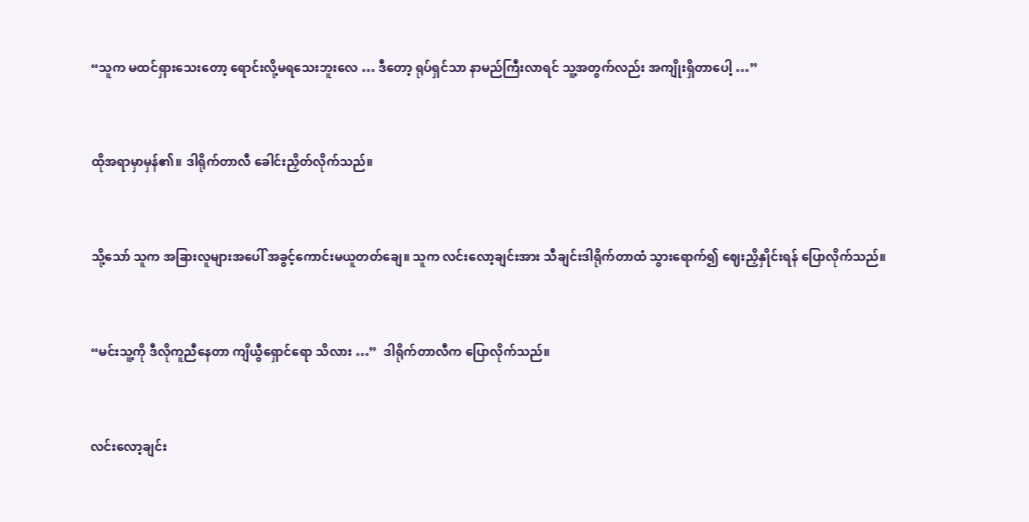“သူက မထင်ရှားသေးတော့ ရောင်းလို့မရသေးဘူးလေ … ဒီတော့ ရုပ်ရှင်သာ နာမည်ကြီးလာရင် သူ့အတွက်လည်း အကျိုးရှိတာပေါ့ …”


ထိုအရာမှာမှန်၏။ ဒါရိုက်တာလီ ခေါင်းညှိတ်လိုက်သည်။


သို့သော် သူက အခြားလူများအပေါ် အခွင့်ကောင်းမယူတတ်ချေ။ သူက လင်းလော့ချင်းအား သီချင်းဒါရိုက်တာထံ သွားရောက်၍ ဈေးညှိနှိုင်းရန် ပြောလိုက်သည်။


“မင်းသူ့ကို ဒီလိုကူညီနေတာ ကျိယွီရှောင်ရော သိလား …”  ဒါရိုက်တာလီက ပြောလိုက်သည်။


လင်းလော့ချင်း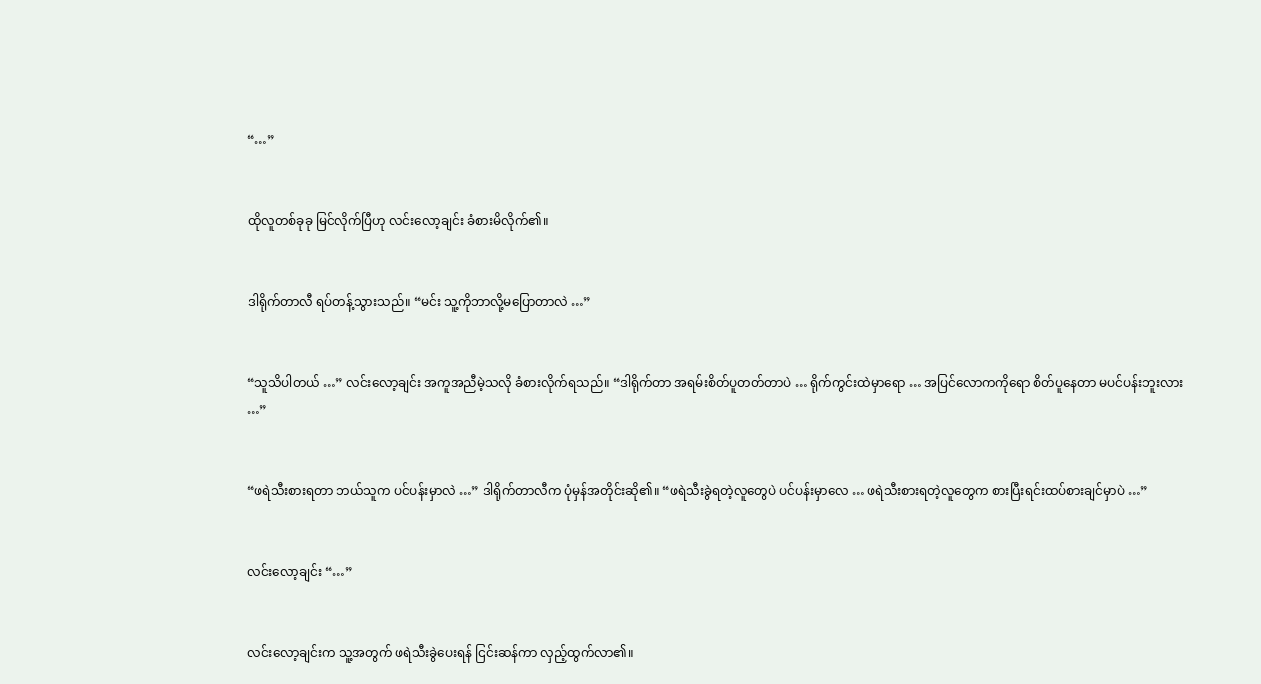“…”


ထိုလူတစ်ခုခု မြင်လိုက်ပြီဟု လင်းလော့ချင်း ခံစားမိလိုက်၏။


ဒါရိုက်တာလီ ရပ်တန့်သွားသည်။ “မင်း သူ့ကိုဘာလို့မပြောတာလဲ …”


“သူသိပါတယ် …” လင်းလော့ချင်း အကူအညီမဲ့သလို ခံစားလိုက်ရသည်။ “ဒါရိုက်တာ အရမ်းစိတ်ပူတတ်တာပဲ … ရိုက်ကွင်းထဲမှာရော … အပြင်လောကကိုရော စိတ်ပူနေတာ မပင်ပန်းဘူးလား …”


“ဖရဲသီးစားရတာ ဘယ်သူက ပင်ပန်းမှာလဲ …” ဒါရိုက်တာလီက ပုံမှန်အတိုင်းဆို၏။ “ဖရဲသီးခွဲရတဲ့လူတွေပဲ ပင်ပန်းမှာလေ … ဖရဲသီးစားရတဲ့လူတွေက စားပြီးရင်းထပ်စားချင်မှာပဲ …”


လင်းလော့ချင်း “…”


လင်းလော့ချင်းက သူ့အတွက် ဖရဲသီးခွဲပေးရန် ငြင်းဆန်ကာ လှည့်ထွက်လာ၏။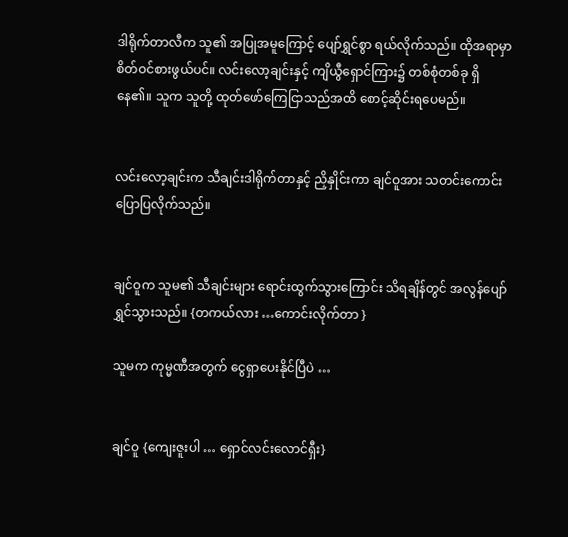ဒါရိုက်တာလီက သူ၏ အပြုအမူကြောင့် ပျော်ရွှင်စွာ ရယ်လိုက်သည်။ ထိုအရာမှာ စိတ်ဝင်စားဖွယ်ပင်။ လင်းလော့ချင်းနှင့် ကျိယွီရှောင်ကြား၌ တစ်စုံတစ်ခု ရှိနေ၏။ သူက သူတို့ ထုတ်ဖော်ကြေငြာသည်အထိ စောင့်ဆိုင်းရပေမည်။


လင်းလော့ချင်းက သီချင်းဒါရိုက်တာနှင့် ညှိနှိုင်းကာ ချင်ဝူအား သတင်းကောင်း ပြောပြလိုက်သည်။


ချင်ဝူက သူမ၏ သီချင်းများ ရောင်းထွက်သွားကြောင်း သိရချိန်တွင် အလွန်ပျော်ရွှင်သွားသည်။ {တကယ်လား …ကောင်းလိုက်တာ }

သူမက ကုမ္မဏီအတွက် ငွေရှာပေးနိုင်ပြီပဲ …


ချင်ဝူ {ကျေးဇူးပါ … ရှောင်လင်းလောင်ရှီး}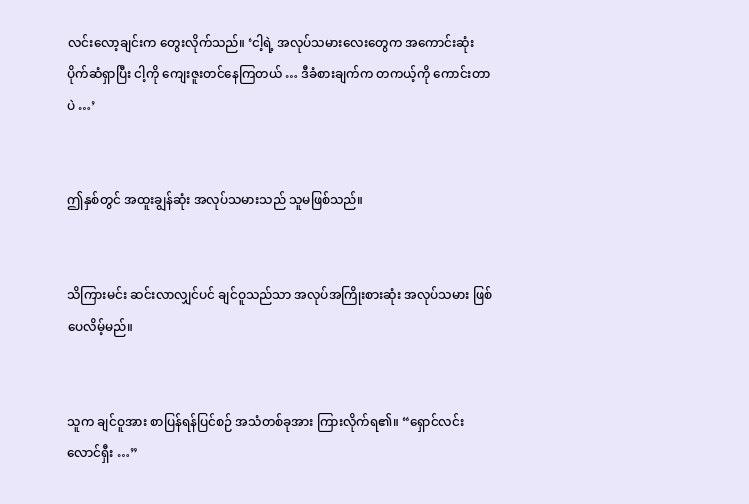လင်းလော့ချင်းက တွေးလိုက်သည်။ ‘ငါ့ရဲ့ အလုပ်သမားလေးတွေက အကောင်းဆုံး ပိုက်ဆံရှာပြီး ငါ့ကို ကျေးဇူးတင်နေကြတယ် … ဒီခံစားချက်က တကယ့်ကို ကောင်းတာပဲ …’


ဤနှစ်တွင် အထူးချွန်ဆုံး အလုပ်သမားသည် သူမဖြစ်သည်။


သိကြားမင်း ဆင်းလာလျှင်ပင် ချင်ဝူသည်သာ အလုပ်အကြိုးစားဆုံး အလုပ်သမား ဖြစ်ပေလိမ့်မည်။


သူက ချင်ဝူအား စာပြန်ရန်ပြင်စဉ် အသံတစ်ခုအား ကြားလိုက်ရ၏။ “ရှောင်လင်းလောင်ရှီး …”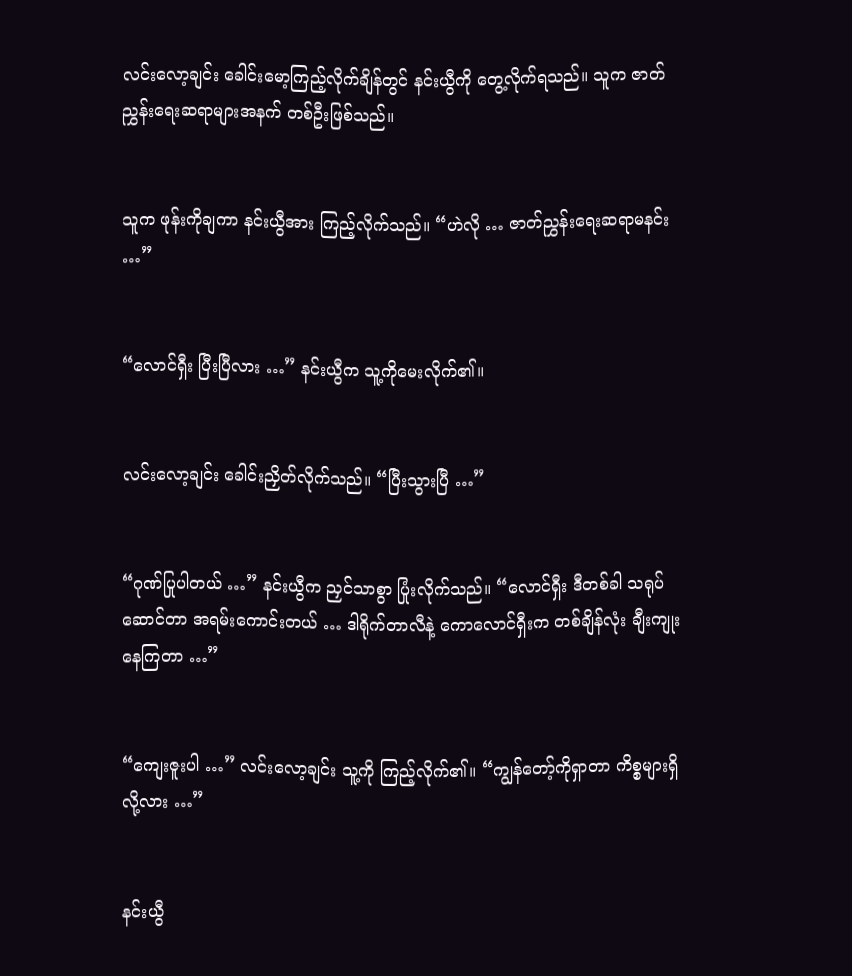လင်းလော့ချင်း ခေါင်းမော့ကြည့်လိုက်ချိန်တွင် နင်းယွီကို တွေ့လိုက်ရသည်။ သူက ဇာတ်ညွှန်းရေးဆရာများအနက် တစ်ဦးဖြစ်သည်။


သူက ဖုန်းကိုချကာ နင်းယွီအား ကြည့်လိုက်သည်။ “ဟဲလို … ဇာတ်ညွှန်းရေးဆရာမနင်း …”


“လောင်ရှီး ပြီးပြီလား …” နင်းယွီက သူ့ကိုမေးလိုက်၏။


လင်းလော့ချင်း ခေါင်းညှိတ်လိုက်သည်။ “ပြီးသွားပြီ …”


“ဂုဏ်ပြုပါတယ် …” နင်းယွီက ညှင်သာစွာ ပြုံးလိုက်သည်။ “လောင်ရှီး ဒီတစ်ခါ သရုပ်ဆောင်တာ အရမ်းကောင်းတယ် … ဒါရိုက်တာလီနဲ့ ကောလောင်ရှီးက တစ်ချိန်လုံး ချီးကျုးနေကြတာ …”


“ကျေးဇူးပါ …” လင်းလော့ချင်း သူ့ကို ကြည့်လိုက်၏။ “ကျွန်တော့်ကိုရှာတာ ကိစ္စများရှိလို့လား …”


နင်းယွီ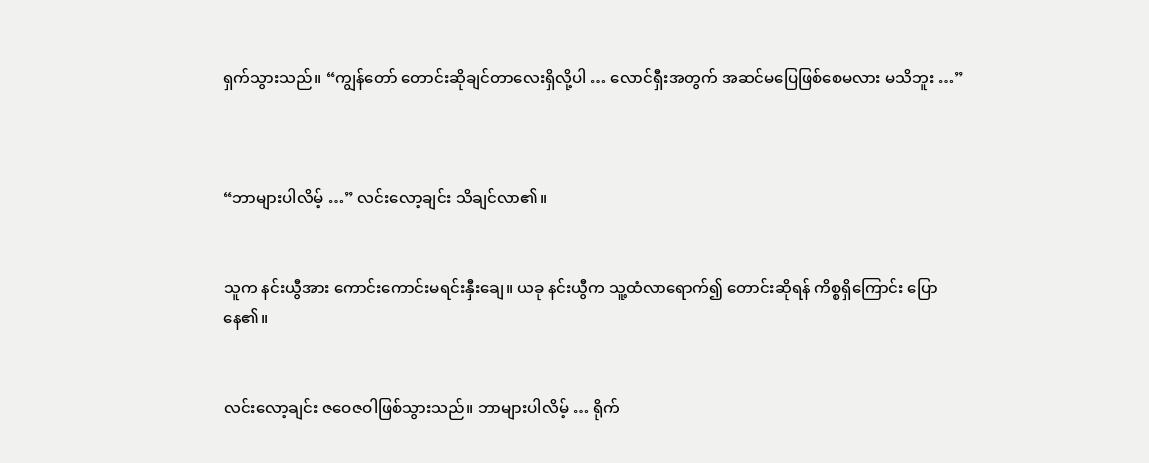ရှက်သွားသည်။ “ကျွန်တော် တောင်းဆိုချင်တာလေးရှိလို့ပါ … လောင်ရှီးအတွက် အဆင်မပြေဖြစ်စေမလား မသိဘူး …”



“ဘာများပါလိမ့် …” လင်းလော့ချင်း သိချင်လာ၏။


သူက နင်းယွီအား ကောင်းကောင်းမရင်းနှီးချေ။ ယခု နင်းယွီက သူ့ထံလာရောက်၍ တောင်းဆိုရန် ကိစ္စရှိကြောင်း ပြောနေ၏။


လင်းလော့ချင်း ဇဝေဇဝါဖြစ်သွားသည်။ ဘာများပါလိမ့် … ရိုက်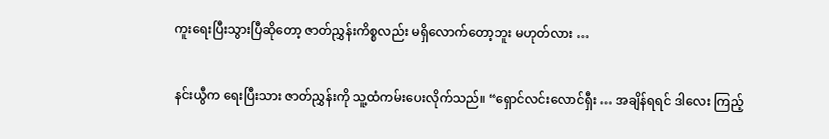ကူးရေးပြီးသွားပြီဆိုတော့ ဇာတ်ညွှန်းကိစ္စလည်း မရှိလောက်တော့ဘူး မဟုတ်လား …


နင်းယွီက ရေးပြီးသား ဇာတ်ညွှန်းကို သူ့ထံကမ်းပေးလိုက်သည်။ “ရှောင်လင်းလောင်ရှီး … အချိန်ရရင် ဒါလေး ကြည့်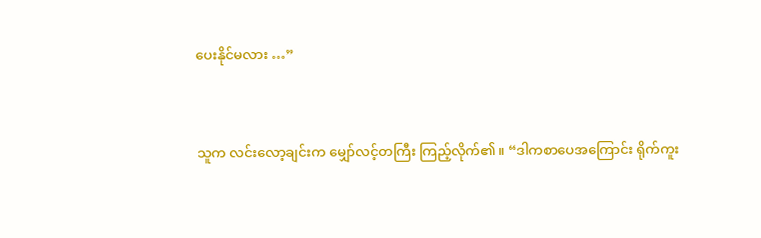ပေးနိုင်မလား …”


သူက လင်းလော့ချင်းက မျှော်လင့်တကြီး ကြည့်လိုက်၏။ “ဒါကစာပေအကြောင်း ရိုက်ကူး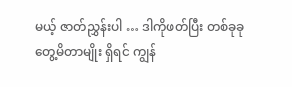မယ့် ဇာတ်ညွှန်းပါ … ဒါကိုဖတ်ပြီး တစ်ခုခုတွေ့မိတာမျိုး ရှိရင် ကျွန်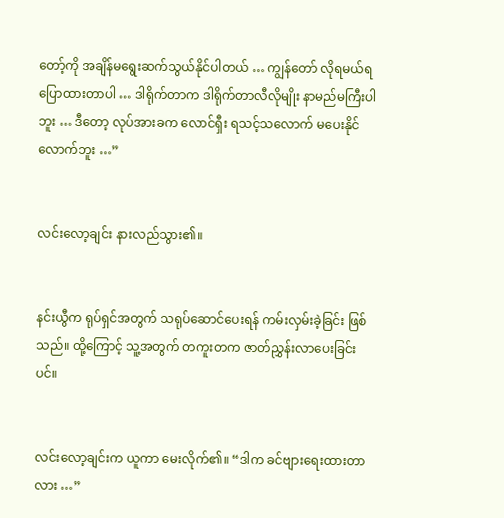တော့်ကို အချိန်မရွေးဆက်သွယ်နိုင်ပါတယ် … ကျွန်တော် လိုရမယ်ရပြောထားတာပါ … ဒါရိုက်တာက ဒါရိုက်တာလီလိုမျိုး နာမည်မကြီးပါဘူး … ဒီတော့ လုပ်အားခက လောင်ရှီး ရသင့်သလောက် မပေးနိုင်လောက်ဘူး …”


လင်းလော့ချင်း နားလည်သွား၏။


နင်းယွီက ရုပ်ရှင်အတွက် သရုပ်ဆောင်ပေးရန် ကမ်းလှမ်းခဲ့ခြင်း ဖြစ်သည်။ ထို့ကြောင့် သူ့အတွက် တကူးတက ဇာတ်ညွှန်းလာပေးခြင်းပင်။


လင်းလော့ချင်းက ယူကာ မေးလိုက်၏။ “ဒါက ခင်ဗျားရေးထားတာလား …”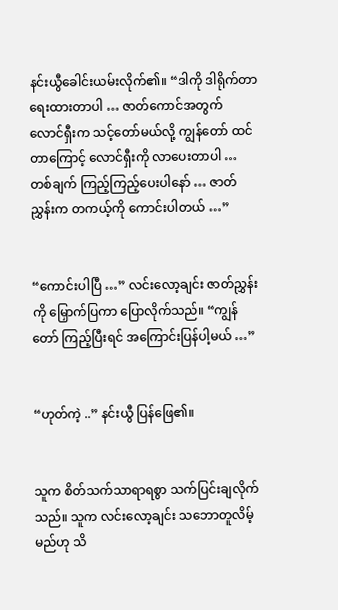နင်းယွီခေါင်းယမ်းလိုက်၏။ “ဒါကို ဒါရိုက်တာ ရေးထားတာပါ … ဇာတ်ကောင်အတွက် လောင်ရှီးက သင့်တော်မယ်လို့ ကျွန်တော် ထင်တာကြောင့် လောင်ရှီးကို လာပေးတာပါ … တစ်ချက် ကြည့်ကြည့်ပေးပါနော် … ဇာတ်ညွှန်းက တကယ့်ကို ကောင်းပါတယ် …”


“ကောင်းပါပြီ …” လင်းလော့ချင်း ဇာတ်ညွှန်းကို မြှောက်ပြကာ ပြောလိုက်သည်။ “ကျွန်တော် ကြည့်ပြီးရင် အကြောင်းပြန်ပါ့မယ် …”


“ဟုတ်ကဲ့ ..” နင်းယွီ ပြန်ဖြေ၏။


သူက စိတ်သက်သာရာရစွာ သက်ပြင်းချလိုက်သည်။ သူက လင်းလော့ချင်း သဘောတူလိမ့်မည်ဟု သိ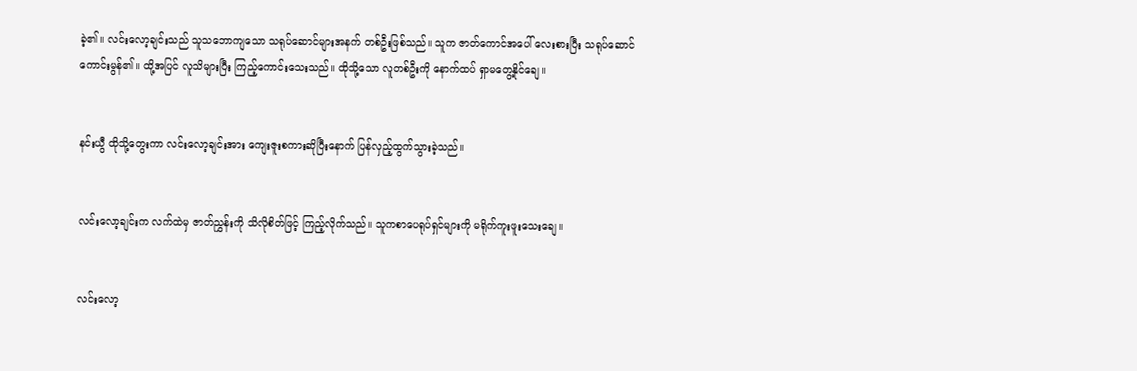ခဲ့၏။ လင်းလော့ချင်းသည် သူသဘောကျသော သရုပ်ဆောင်များအနက် တစ်ဦးဖြစ်သည်။ သူက ဇာတ်ကောင်အပေါ် လေးစားပြီး သရုပ်ဆောင်ကောင်းမွန်၏။ ထို့အပြင် လူသိများပြီး ကြည့်ကောင်းသေးသည်။ ထိုသို့သော လူတစ်ဦးကို နောက်ထပ် ရှာမတွေ့နိုင်ချေ။


နင်းယွီ ထိုသို့တွေးကာ လင်းလော့ချင်းအား ကျေးဇူးစကားဆိုပြီးနောက် ပြန်လှည့်ထွက်သွားခဲ့သည်။


လင်းလော့ချင်းက လက်ထဲမှ ဇာတ်ညွှန်းကို သိလိုစိတ်ဖြင့် ကြည့်လိုက်သည်။ သူကစာပေရုပ်ရှင်များကို မရိုက်ကူးဖူးသေးချေ။


လင်းလော့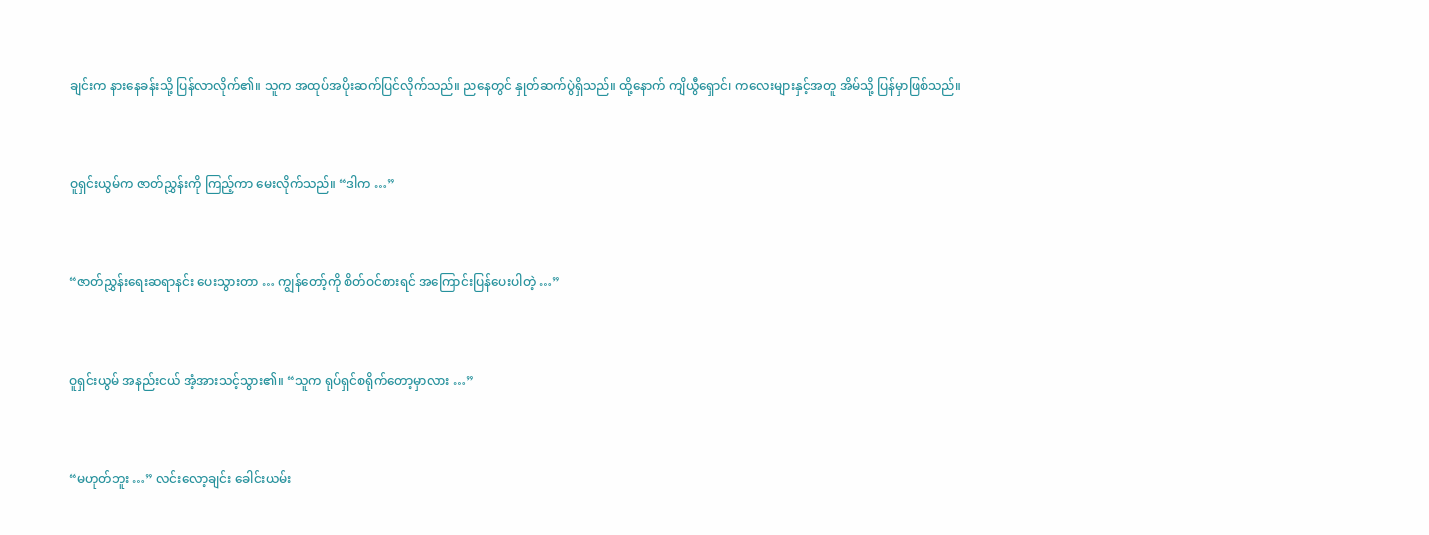ချင်းက နားနေခန်းသို့ ပြန်လာလိုက်၏။ သူက အထုပ်အပိုးဆက်ပြင်လိုက်သည်။ ညနေတွင် နှုတ်ဆက်ပွဲရှိသည်။ ထို့နောက် ကျိယွီရှောင်၊ ကလေးများနှင့်အတူ အိမ်သို့ ပြန်မှာဖြစ်သည်။


ဝူရှင်းယွမ်က ဇာတ်ညွှန်းကို ကြည့်ကာ မေးလိုက်သည်။ “ဒါက …”


“ဇာတ်ညွှန်းရေးဆရာနင်း ပေးသွားတာ … ကျွန်တော့်ကို စိတ်ဝင်စားရင် အကြောင်းပြန်ပေးပါတဲ့ …”


ဝူရှင်းယွမ် အနည်းငယ် အံ့အားသင့်သွား၏။ “သူက ရုပ်ရှင်စရိုက်တော့မှာလား …”


“မဟုတ်ဘူး …” လင်းလော့ချင်း ခေါင်းယမ်း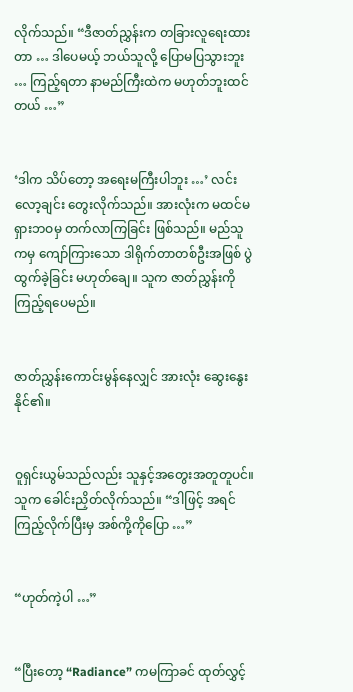လိုက်သည်။ “ဒီဇာတ်ညွှန်းက တခြားလူရေးထားတာ … ဒါပေမယ့် ဘယ်သူလို့ ပြောမပြသွားဘူး … ကြည့်ရတာ နာမည်ကြီးထဲက မဟုတ်ဘူးထင်တယ် …”


‘ဒါက သိပ်တော့ အရေးမကြီးပါဘူး …’ လင်းလော့ချင်း တွေးလိုက်သည်။ အားလုံးက မထင်မရှားဘဝမှ တက်လာကြခြင်း ဖြစ်သည်။ မည်သူကမှ ကျော်ကြားသော ဒါရိုက်တာတစ်ဦးအဖြစ် ပွဲထွက်ခဲ့ခြင်း မဟုတ်ချေ။ သူက ဇာတ်ညွှန်းကို ကြည့်ရပေမည်။


ဇာတ်ညွှန်းကောင်းမွန်နေလျှင် အားလုံး ဆွေးနွေးနိုင်၏။


ဝူရှင်းယွမ်သည်လည်း သူနှင့်အတွေးအတူတူပင်။ သူက ခေါင်းညှိတ်လိုက်သည်။ “ဒါဖြင့် အရင်ကြည့်လိုက်ပြီးမှ အစ်ကို့ကိုပြော …”


“ဟုတ်ကဲ့ပါ …”


“ပြီးတော့ “Radiance” ကမကြာခင် ထုတ်လွှင့်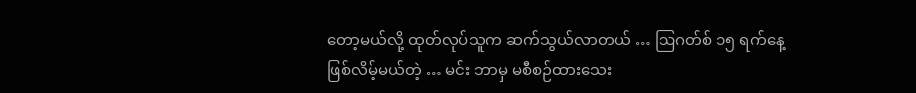တော့မယ်လို့ ထုတ်လုပ်သူက ဆက်သွယ်လာတယ် … ဩဂတ်စ် ၁၅ ရက်နေ့ဖြစ်လိမ့်မယ်တဲ့ … မင်း ဘာမှ မစီစဉ်ထားသေး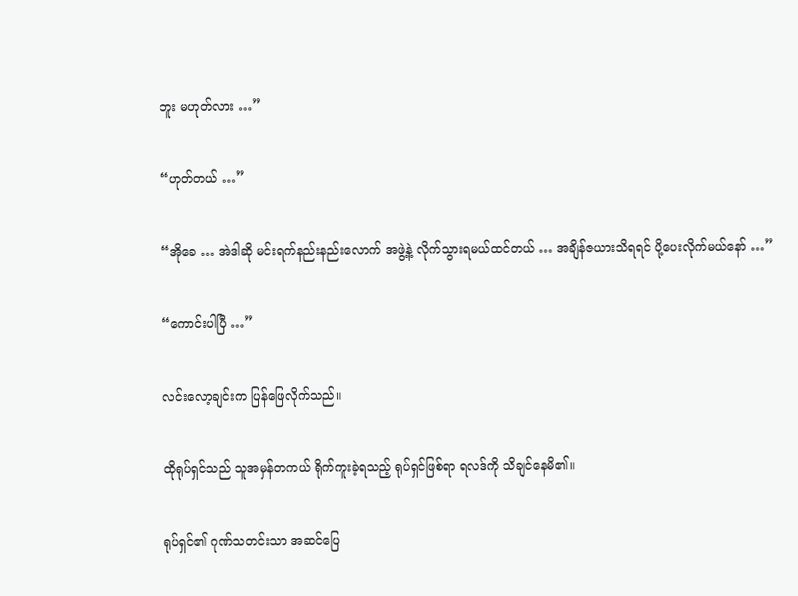ဘူး မဟုတ်လား …”


“ဟုတ်တယ် …”


“အိုခေ … အဲဒါဆို မင်းရက်နည်းနည်းလောက် အဖွဲ့နဲ့ လိုက်သွားရမယ်ထင်တယ် … အချိန်ဇယားသိရရင် ပို့ပေးလိုက်မယ်နော် …”


“ကောင်းပါပြီ …”


လင်းလော့ချင်းက ပြန်ဖြေလိုက်သည်။


ထိုရုပ်ရှင်သည် သူအမှန်တကယ် ရိုက်ကူးခဲ့ရသည့် ရုပ်ရှင်ဖြစ်ရာ ရလဒ်ကို သိချင်နေမိ၏။


ရုပ်ရှင်၏ ဂုဏ်သတင်းသာ အဆင်ပြေ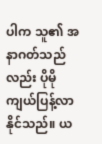ပါက သူ၏ အနာဂတ်သည်လည်း ပိုမိုကျယ်ပြန့်လာနိုင်သည်။ ယ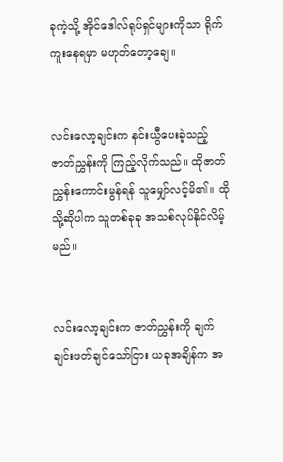ခုကဲ့သို့ အိုင်ဒေါလ်ရုပ်ရှင်များကိုသာ ရိုက်ကူးနေရမှာ မဟုတ်တော့ချေ။


လင်းလော့ချင်းက နင်းယွီပေးခဲ့သည့် ဇာတ်ညွှန်းကို ကြည့်လိုက်သည်။ ထိုဇာတ်ညွှန်းကောင်းမွန်ရန် သူမျှော်လင့်မိ၏။ ထိုသို့ဆိုပါက သူတစ်ခုခု အသစ်လုပ်နိုင်လိမ့်မည်။


လင်းလော့ချင်းက ဇာတ်ညွှန်းကို ချက်ချင်းဖတ်ချင်သော်ငြား ယခုအချိန်က အ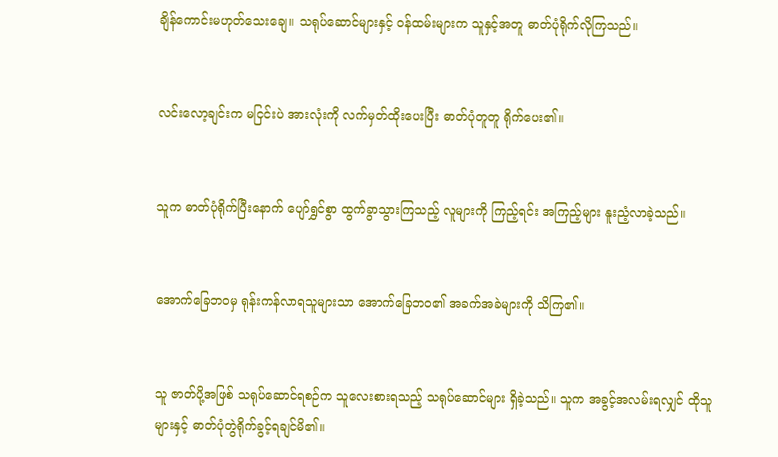ချိန်ကောင်းမဟုတ်သေးချေ။ သရုပ်ဆောင်များနှင့် ဝန်ထမ်းများက သူနှင့်အတူ ဓာတ်ပုံရိုက်လိုကြသည်။


လင်းလော့ချင်းက မငြင်းပဲ အားလုံးကို လက်မှတ်ထိုးပေးပြီး ဓာတ်ပုံတူတူ ရိုက်ပေး၏။


သူက ဓာတ်ပုံရိုက်ပြီးနောက် ပျော်ရွှင်စွာ ထွက်ခွာသွားကြသည့် လူများကို ကြည့်ရင်း အကြည့်များ နူးညံ့လာခဲ့သည်။


အောက်ခြေဘဝမှ ရုန်းကန်လာရသူများသာ အောက်ခြေဘဝ၏ အခက်အခဲများကို သိကြ၏။


သူ ဇာတ်ပို့အဖြစ် သရုပ်ဆောင်ရစဉ်က သူလေးစားရသည့် သရုပ်ဆောင်များ ရှိခဲ့သည်။ သူက အခွင့်အလမ်းရလျှင် ထိုသူများနှင့် ဓာတ်ပုံတွဲရိုက်ခွင့်ရချင်မိ၏။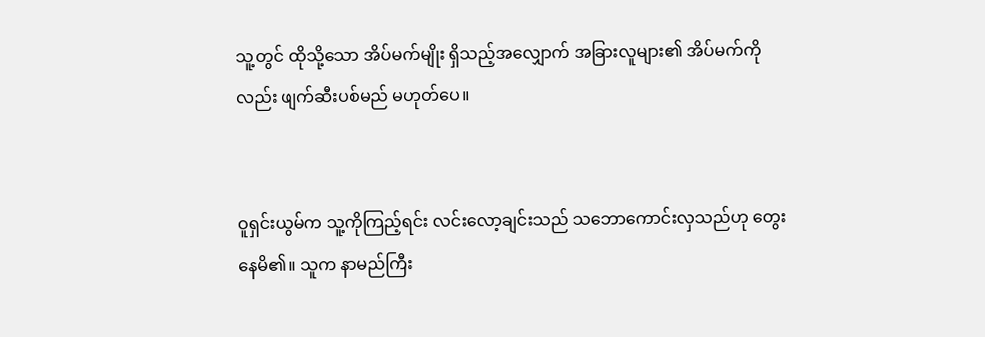သူ့တွင် ထိုသို့သော အိပ်မက်မျိုး ရှိသည့်အလျှောက် အခြားလူများ၏ အိပ်မက်ကိုလည်း ဖျက်ဆီးပစ်မည် မဟုတ်ပေ။


ဝူရှင်းယွမ်က သူ့ကိုကြည့်ရင်း လင်းလော့ချင်းသည် သဘောကောင်းလှသည်ဟု တွေးနေမိ၏။ သူက နာမည်ကြီး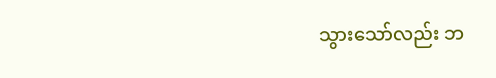သွားသော်လည်း ဘ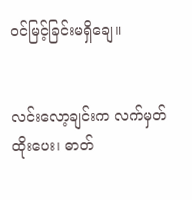ဝင်မြင့်ခြင်းမရှိချေ။


လင်းလော့ချင်းက လက်မှတ်ထိုးပေး၊ ဓာတ်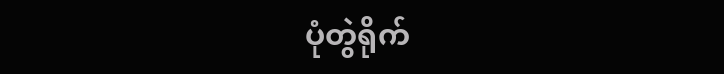ပုံတွဲရိုက်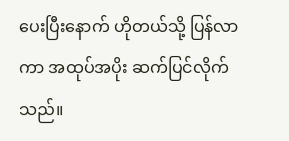ပေးပြီးနောက် ဟိုတယ်သို့ ပြန်လာကာ အထုပ်အပိုး ဆက်ပြင်လိုက်သည်။